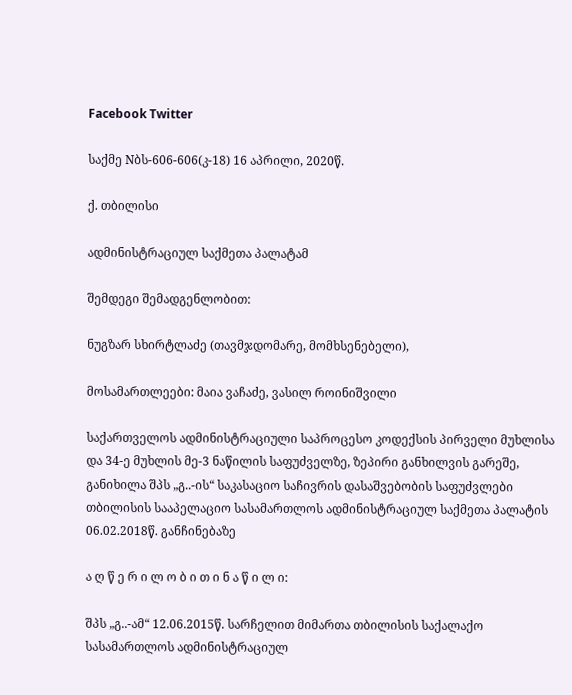Facebook Twitter

საქმე Nბს-606-606(კ-18) 16 აპრილი, 2020წ.

ქ. თბილისი

ადმინისტრაციულ საქმეთა პალატამ

შემდეგი შემადგენლობით:

ნუგზარ სხირტლაძე (თავმჯდომარე, მომხსენებელი),

მოსამართლეები: მაია ვაჩაძე, ვასილ როინიშვილი

საქართველოს ადმინისტრაციული საპროცესო კოდექსის პირველი მუხლისა და 34-ე მუხლის მე-3 ნაწილის საფუძველზე, ზეპირი განხილვის გარეშე, განიხილა შპს „გ..-ის“ საკასაციო საჩივრის დასაშვებობის საფუძვლები თბილისის სააპელაციო სასამართლოს ადმინისტრაციულ საქმეთა პალატის 06.02.2018წ. განჩინებაზე

ა ღ წ ე რ ი ლ ო ბ ი თ ი ნ ა წ ი ლ ი:

შპს „გ..-ამ“ 12.06.2015წ. სარჩელით მიმართა თბილისის საქალაქო სასამართლოს ადმინისტრაციულ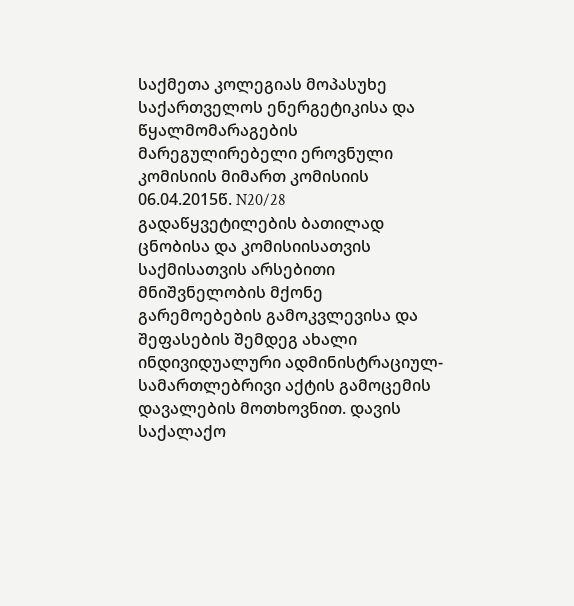საქმეთა კოლეგიას მოპასუხე საქართველოს ენერგეტიკისა და წყალმომარაგების მარეგულირებელი ეროვნული კომისიის მიმართ კომისიის 06.04.2015წ. N20/28 გადაწყვეტილების ბათილად ცნობისა და კომისიისათვის საქმისათვის არსებითი მნიშვნელობის მქონე გარემოებების გამოკვლევისა და შეფასების შემდეგ ახალი ინდივიდუალური ადმინისტრაციულ-სამართლებრივი აქტის გამოცემის დავალების მოთხოვნით. დავის საქალაქო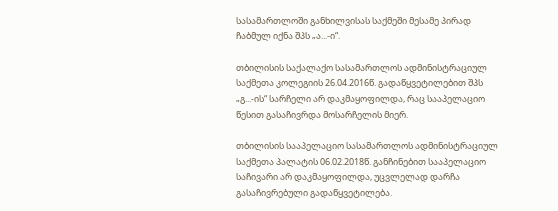სასამართლოში განხილვისას საქმეში მესამე პირად ჩაბმულ იქნა შპს „ა...-ი“.

თბილისის საქალაქო სასამართლოს ადმინისტრაციულ საქმეთა კოლეგიის 26.04.2016წ. გადაწყვეტილებით შპს „გ...-ის“ სარჩელი არ დაკმაყოფილდა, რაც სააპელაციო წესით გასაჩივრდა მოსარჩელის მიერ.

თბილისის სააპელაციო სასამართლოს ადმინისტრაციულ საქმეთა პალატის 06.02.2018წ. განჩინებით სააპელაციო საჩივარი არ დაკმაყოფილდა, უცვლელად დარჩა გასაჩივრებული გადაწყვეტილება.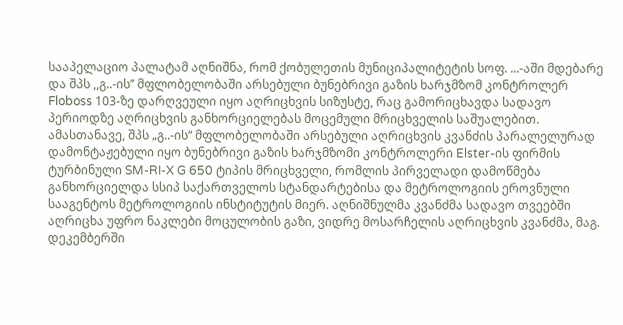სააპელაციო პალატამ აღნიშნა, რომ ქობულეთის მუნიციპალიტეტის სოფ. ...-აში მდებარე და შპს ,,გ..-ის’’ მფლობელობაში არსებული ბუნებრივი გაზის ხარჯმზომ კონტროლერ Floboss 103-ზე დარღვეული იყო აღრიცხვის სიზუსტე, რაც გამორიცხავდა სადავო პერიოდზე აღრიცხვის განხორციელებას მოცემული მრიცხველის საშუალებით. ამასთანავე, შპს „გ..-ის“ მფლობელობაში არსებული აღრიცხვის კვანძის პარალელურად დამონტაჟებული იყო ბუნებრივი გაზის ხარჯმზომი კონტროლერი Elster-ის ფირმის ტურბინული SM-RI-X G 650 ტიპის მრიცხველი, რომლის პირველადი დამოწმება განხორციელდა სსიპ საქართველოს სტანდარტებისა და მეტროლოგიის ეროვნული სააგენტოს მეტროლოგიის ინსტიტუტის მიერ. აღნიშნულმა კვანძმა სადავო თვეებში აღრიცხა უფრო ნაკლები მოცულობის გაზი, ვიდრე მოსარჩელის აღრიცხვის კვანძმა, მაგ. დეკემბერში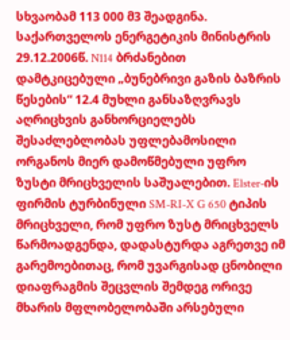სხვაობამ 113 000 მ3 შეადგინა. საქართველოს ენერგეტიკის მინისტრის 29.12.2006წ. N114 ბრძანებით დამტკიცებული „ბუნებრივი გაზის ბაზრის წესების“ 12.4 მუხლი განსაზღვრავს აღრიცხვის განხორციელებს შესაძლებლობას უფლებამოსილი ორგანოს მიერ დამოწმებული უფრო ზუსტი მრიცხველის საშუალებით. Elster-ის ფირმის ტურბინული SM-RI-X G 650 ტიპის მრიცხველი, რომ უფრო ზუსტ მრიცხველს წარმოადგენდა, დადასტურდა აგრეთვე იმ გარემოებითაც, რომ უვარგისად ცნობილი დიაფრაგმის შეცვლის შემდეგ ორივე მხარის მფლობელობაში არსებული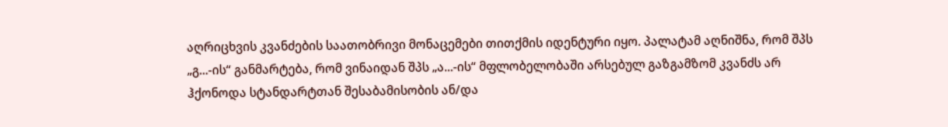აღრიცხვის კვანძების საათობრივი მონაცემები თითქმის იდენტური იყო. პალატამ აღნიშნა, რომ შპს „გ...-ის“ განმარტება, რომ ვინაიდან შპს „ა...-ის“ მფლობელობაში არსებულ გაზგამზომ კვანძს არ ჰქონოდა სტანდარტთან შესაბამისობის ან/და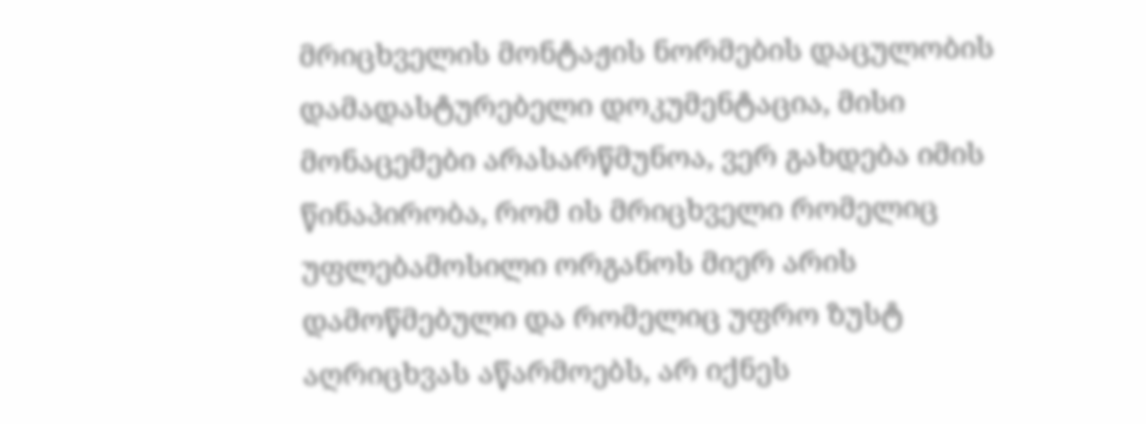მრიცხველის მონტაჟის ნორმების დაცულობის დამადასტურებელი დოკუმენტაცია, მისი მონაცემები არასარწმუნოა, ვერ გახდება იმის წინაპირობა, რომ ის მრიცხველი რომელიც უფლებამოსილი ორგანოს მიერ არის დამოწმებული და რომელიც უფრო ზუსტ აღრიცხვას აწარმოებს, არ იქნეს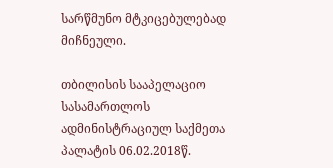სარწმუნო მტკიცებულებად მიჩნეული.

თბილისის სააპელაციო სასამართლოს ადმინისტრაციულ საქმეთა პალატის 06.02.2018წ.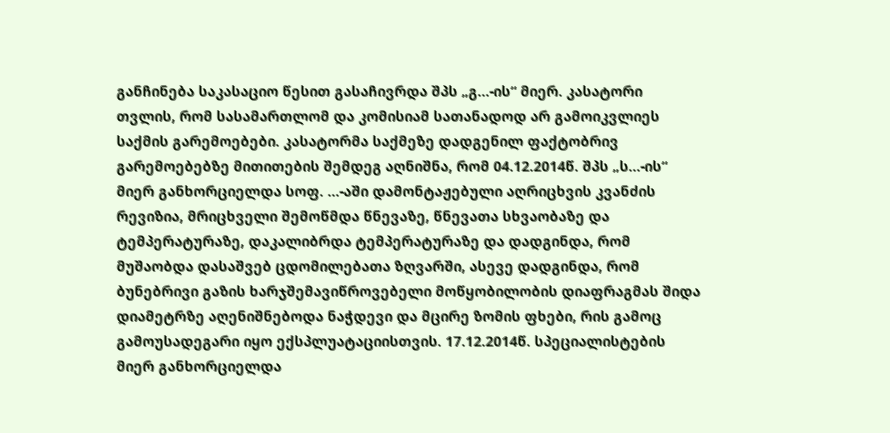განჩინება საკასაციო წესით გასაჩივრდა შპს „გ...-ის“ მიერ. კასატორი თვლის, რომ სასამართლომ და კომისიამ სათანადოდ არ გამოიკვლიეს საქმის გარემოებები. კასატორმა საქმეზე დადგენილ ფაქტობრივ გარემოებებზე მითითების შემდეგ აღნიშნა, რომ 04.12.2014წ. შპს „ს...-ის“ მიერ განხორციელდა სოფ. ...-აში დამონტაჟებული აღრიცხვის კვანძის რევიზია, მრიცხველი შემოწმდა წნევაზე, წნევათა სხვაობაზე და ტემპერატურაზე, დაკალიბრდა ტემპერატურაზე და დადგინდა, რომ მუშაობდა დასაშვებ ცდომილებათა ზღვარში, ასევე დადგინდა, რომ ბუნებრივი გაზის ხარჯშემავიწროვებელი მოწყობილობის დიაფრაგმას შიდა დიამეტრზე აღენიშნებოდა ნაჭდევი და მცირე ზომის ფხები, რის გამოც გამოუსადეგარი იყო ექსპლუატაციისთვის. 17.12.2014წ. სპეციალისტების მიერ განხორციელდა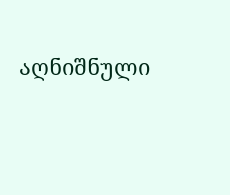აღნიშნული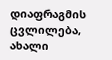დიაფრაგმის ცვლილება, ახალი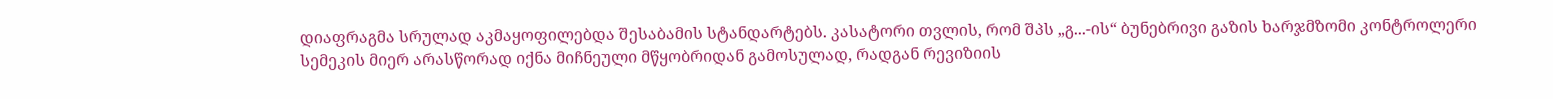დიაფრაგმა სრულად აკმაყოფილებდა შესაბამის სტანდარტებს. კასატორი თვლის, რომ შპს „გ...-ის“ ბუნებრივი გაზის ხარჯმზომი კონტროლერი სემეკის მიერ არასწორად იქნა მიჩნეული მწყობრიდან გამოსულად, რადგან რევიზიის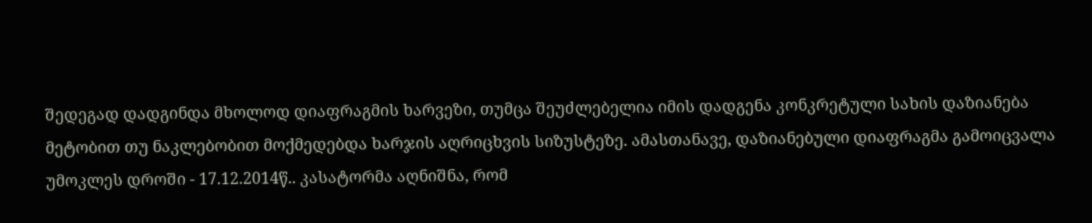შედეგად დადგინდა მხოლოდ დიაფრაგმის ხარვეზი, თუმცა შეუძლებელია იმის დადგენა კონკრეტული სახის დაზიანება მეტობით თუ ნაკლებობით მოქმედებდა ხარჯის აღრიცხვის სიზუსტეზე. ამასთანავე, დაზიანებული დიაფრაგმა გამოიცვალა უმოკლეს დროში - 17.12.2014წ.. კასატორმა აღნიშნა, რომ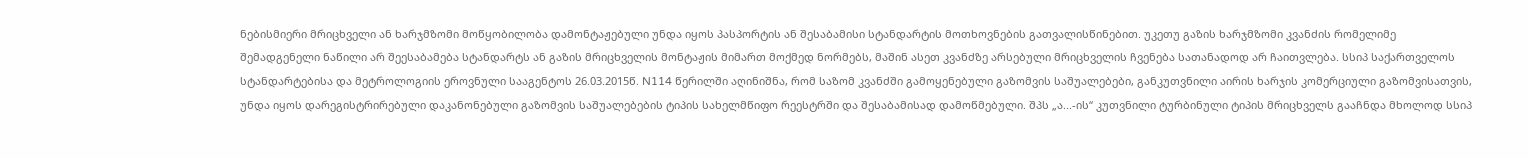ნებისმიერი მრიცხველი ან ხარჯმზომი მოწყობილობა დამონტაჟებული უნდა იყოს პასპორტის ან შესაბამისი სტანდარტის მოთხოვნების გათვალისწინებით. უკეთუ გაზის ხარჯმზომი კვანძის რომელიმე შემადგენელი ნაწილი არ შეესაბამება სტანდარტს ან გაზის მრიცხველის მონტაჟის მიმართ მოქმედ ნორმებს, მაშინ ასეთ კვანძზე არსებული მრიცხველის ჩვენება სათანადოდ არ ჩაითვლება. სსიპ საქართველოს სტანდარტებისა და მეტროლოგიის ეროვნული სააგენტოს 26.03.2015წ. N114 წერილში აღინიშნა, რომ საზომ კვანძში გამოყენებული გაზომვის საშუალებები, განკუთვნილი აირის ხარჯის კომერციული გაზომვისათვის, უნდა იყოს დარეგისტრირებული დაკანონებული გაზომვის საშუალებების ტიპის სახელმწიფო რეესტრში და შესაბამისად დამოწმებული. შპს „ა...-ის“ კუთვნილი ტურბინული ტიპის მრიცხველს გააჩნდა მხოლოდ სსიპ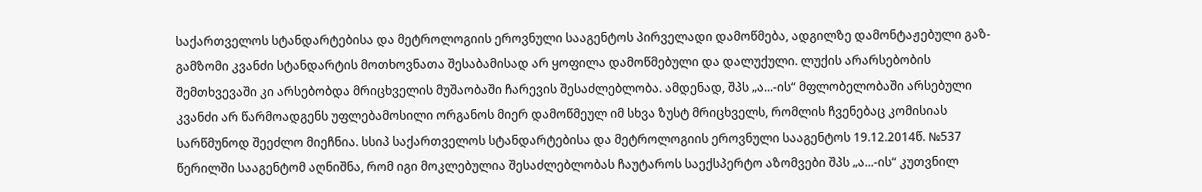საქართველოს სტანდარტებისა და მეტროლოგიის ეროვნული სააგენტოს პირველადი დამოწმება, ადგილზე დამონტაჟებული გაზ-გამზომი კვანძი სტანდარტის მოთხოვნათა შესაბამისად არ ყოფილა დამოწმებული და დალუქული. ლუქის არარსებობის შემთხვევაში კი არსებობდა მრიცხველის მუშაობაში ჩარევის შესაძლებლობა. ამდენად, შპს „ა...-ის“ მფლობელობაში არსებული კვანძი არ წარმოადგენს უფლებამოსილი ორგანოს მიერ დამოწმეულ იმ სხვა ზუსტ მრიცხველს, რომლის ჩვენებაც კომისიას სარწმუნოდ შეეძლო მიეჩნია. სსიპ საქართველოს სტანდარტებისა და მეტროლოგიის ეროვნული სააგენტოს 19.12.2014წ. №537 წერილში სააგენტომ აღნიშნა, რომ იგი მოკლებულია შესაძლებლობას ჩაუტაროს საექსპერტო აზომვები შპს „ა...-ის“ კუთვნილ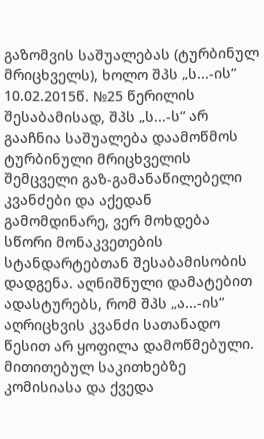გაზომვის საშუალებას (ტურბინულ მრიცხველს), ხოლო შპს „ს...-ის“ 10.02.2015წ. №25 წერილის შესაბამისად, შპს „ს...-ს“ არ გააჩნია საშუალება დაამოწმოს ტურბინული მრიცხველის შემცველი გაზ-გამანაწილებელი კვანძები და აქედან გამომდინარე, ვერ მოხდება სწორი მონაკვეთების სტანდარტებთან შესაბამისობის დადგენა. აღნიშნული დამატებით ადასტურებს, რომ შპს „ა...-ის“ აღრიცხვის კვანძი სათანადო წესით არ ყოფილა დამოწმებული. მითითებულ საკითხებზე კომისიასა და ქვედა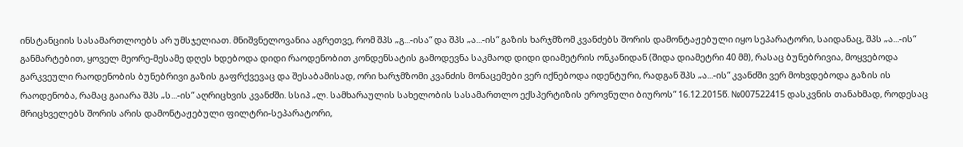ინსტანციის სასამართლოებს არ უმსჯელიათ. მნიშვნელოვანია აგრეთვე, რომ შპს „გ...-ისა“ და შპს „ა...-ის“ გაზის ხარჯმზომ კვანძებს შორის დამონტაჟებული იყო სეპარატორი, საიდანაც, შპს „ა...-ის“ განმარტებით, ყოველ მეორე-მესამე დღეს ხდებოდა დიდი რაოდენობით კონდენსატის გამოდევნა საკმაოდ დიდი დიამეტრის ონკანიდან (შიდა დიამეტრი 40 მმ), რასაც ბუნებრივია, მოყვებოდა გარკვეული რაოდენობის ბუნებრივი გაზის გაფრქვევაც და შესაბამისად, ორი ხარჯმზომი კვანძის მონაცემები ვერ იქნებოდა იდენტური, რადგან შპს „ა...-ის“ კვანძში ვერ მოხვდებოდა გაზის ის რაოდენობა, რამაც გაიარა შპს „ს...-ის“ აღრიცხვის კვანძში. სსიპ „ლ. სამხარაულის სახელობის სასამართლო ექსპერტიზის ეროვნული ბიუროს“ 16.12.2015წ. №007522415 დასკვნის თანახმად, როდესაც მრიცხველებს შორის არის დამონტაჟებული ფილტრი-სეპარატორი,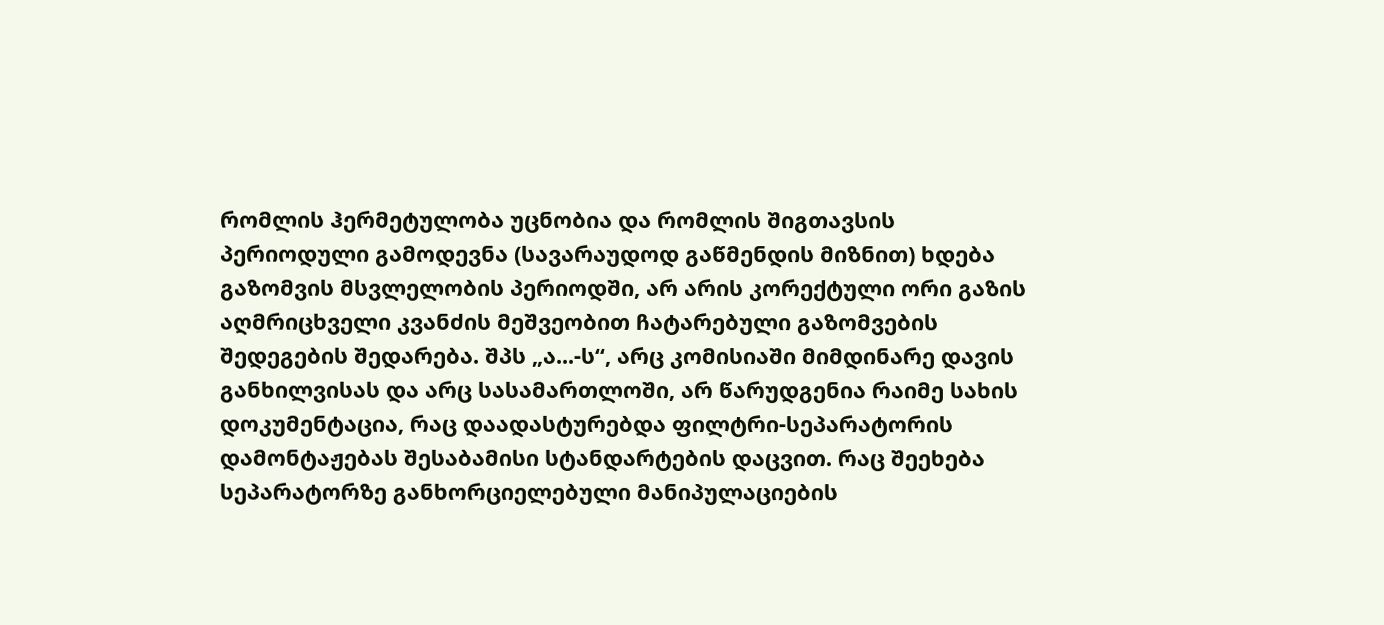რომლის ჰერმეტულობა უცნობია და რომლის შიგთავსის პერიოდული გამოდევნა (სავარაუდოდ გაწმენდის მიზნით) ხდება გაზომვის მსვლელობის პერიოდში, არ არის კორექტული ორი გაზის აღმრიცხველი კვანძის მეშვეობით ჩატარებული გაზომვების შედეგების შედარება. შპს „ა...-ს“, არც კომისიაში მიმდინარე დავის განხილვისას და არც სასამართლოში, არ წარუდგენია რაიმე სახის დოკუმენტაცია, რაც დაადასტურებდა ფილტრი-სეპარატორის დამონტაჟებას შესაბამისი სტანდარტების დაცვით. რაც შეეხება სეპარატორზე განხორციელებული მანიპულაციების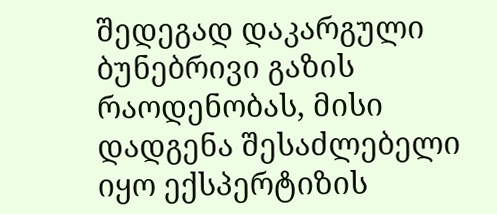შედეგად დაკარგული ბუნებრივი გაზის რაოდენობას, მისი დადგენა შესაძლებელი იყო ექსპერტიზის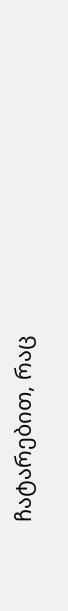ჩატარებით, რაც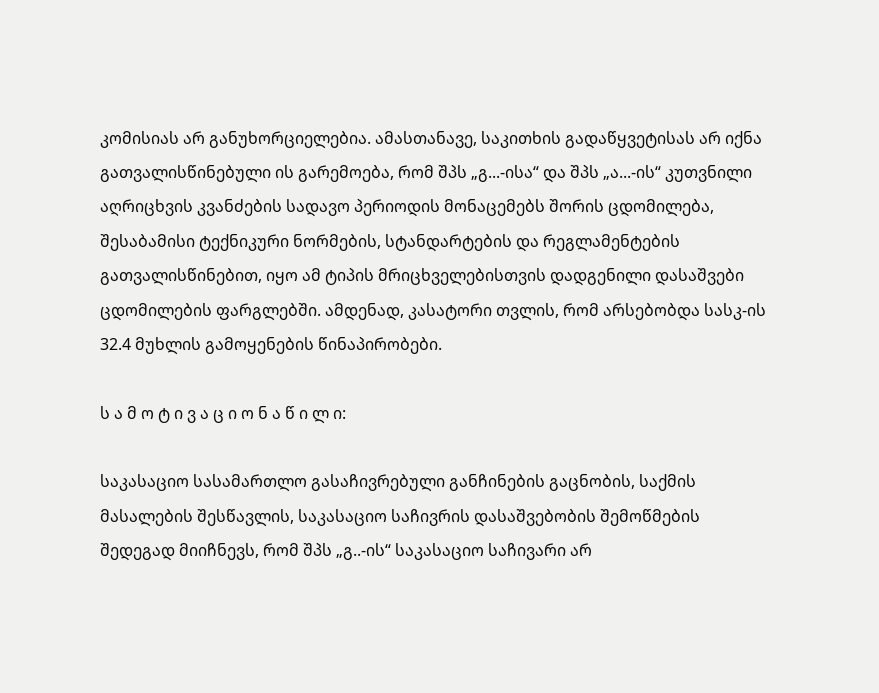კომისიას არ განუხორციელებია. ამასთანავე, საკითხის გადაწყვეტისას არ იქნა გათვალისწინებული ის გარემოება, რომ შპს „გ...-ისა“ და შპს „ა...-ის“ კუთვნილი აღრიცხვის კვანძების სადავო პერიოდის მონაცემებს შორის ცდომილება, შესაბამისი ტექნიკური ნორმების, სტანდარტების და რეგლამენტების გათვალისწინებით, იყო ამ ტიპის მრიცხველებისთვის დადგენილი დასაშვები ცდომილების ფარგლებში. ამდენად, კასატორი თვლის, რომ არსებობდა სასკ-ის 32.4 მუხლის გამოყენების წინაპირობები.

ს ა მ ო ტ ი ვ ა ც ი ო ნ ა წ ი ლ ი:

საკასაციო სასამართლო გასაჩივრებული განჩინების გაცნობის, საქმის მასალების შესწავლის, საკასაციო საჩივრის დასაშვებობის შემოწმების შედეგად მიიჩნევს, რომ შპს „გ..-ის“ საკასაციო საჩივარი არ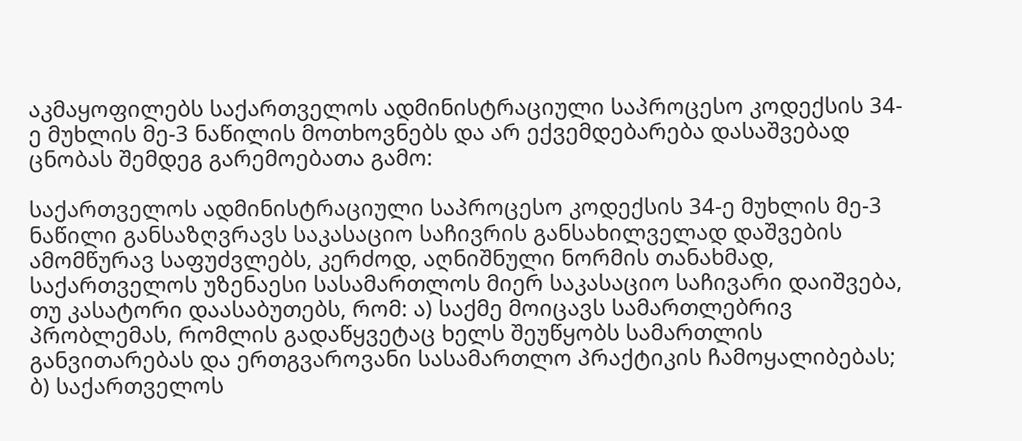აკმაყოფილებს საქართველოს ადმინისტრაციული საპროცესო კოდექსის 34-ე მუხლის მე-3 ნაწილის მოთხოვნებს და არ ექვემდებარება დასაშვებად ცნობას შემდეგ გარემოებათა გამო:

საქართველოს ადმინისტრაციული საპროცესო კოდექსის 34-ე მუხლის მე-3 ნაწილი განსაზღვრავს საკასაციო საჩივრის განსახილველად დაშვების ამომწურავ საფუძვლებს, კერძოდ, აღნიშნული ნორმის თანახმად, საქართველოს უზენაესი სასამართლოს მიერ საკასაციო საჩივარი დაიშვება, თუ კასატორი დაასაბუთებს, რომ: ა) საქმე მოიცავს სამართლებრივ პრობლემას, რომლის გადაწყვეტაც ხელს შეუწყობს სამართლის განვითარებას და ერთგვაროვანი სასამართლო პრაქტიკის ჩამოყალიბებას; ბ) საქართველოს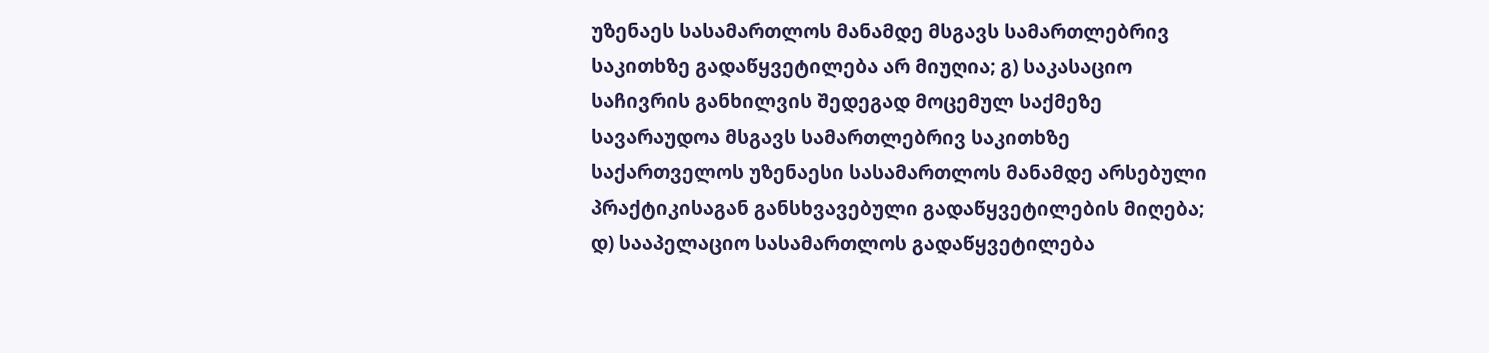უზენაეს სასამართლოს მანამდე მსგავს სამართლებრივ საკითხზე გადაწყვეტილება არ მიუღია; გ) საკასაციო საჩივრის განხილვის შედეგად მოცემულ საქმეზე სავარაუდოა მსგავს სამართლებრივ საკითხზე საქართველოს უზენაესი სასამართლოს მანამდე არსებული პრაქტიკისაგან განსხვავებული გადაწყვეტილების მიღება; დ) სააპელაციო სასამართლოს გადაწყვეტილება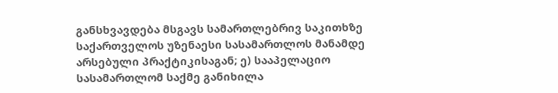განსხვავდება მსგავს სამართლებრივ საკითხზე საქართველოს უზენაესი სასამართლოს მანამდე არსებული პრაქტიკისაგან; ე) სააპელაციო სასამართლომ საქმე განიხილა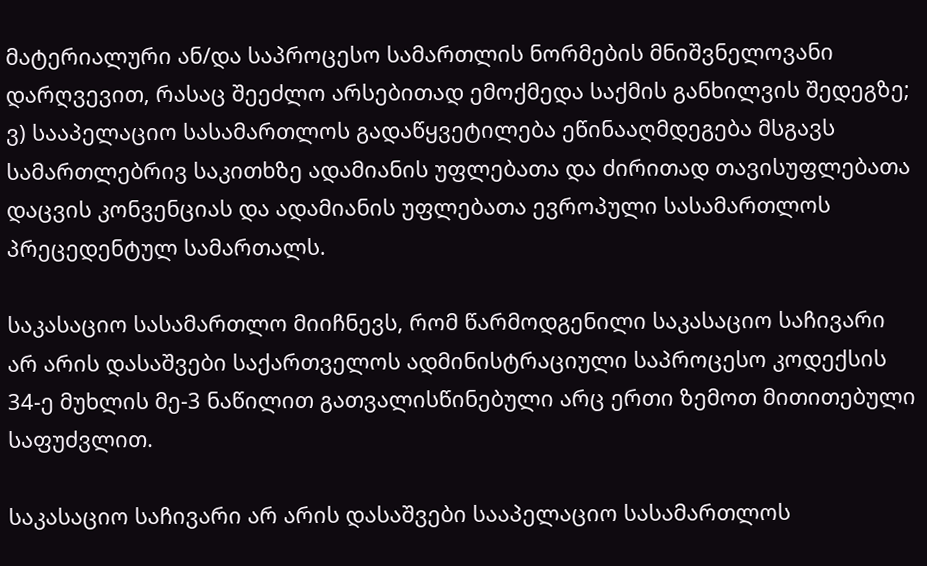მატერიალური ან/და საპროცესო სამართლის ნორმების მნიშვნელოვანი დარღვევით, რასაც შეეძლო არსებითად ემოქმედა საქმის განხილვის შედეგზე; ვ) სააპელაციო სასამართლოს გადაწყვეტილება ეწინააღმდეგება მსგავს სამართლებრივ საკითხზე ადამიანის უფლებათა და ძირითად თავისუფლებათა დაცვის კონვენციას და ადამიანის უფლებათა ევროპული სასამართლოს პრეცედენტულ სამართალს.

საკასაციო სასამართლო მიიჩნევს, რომ წარმოდგენილი საკასაციო საჩივარი არ არის დასაშვები საქართველოს ადმინისტრაციული საპროცესო კოდექსის 34-ე მუხლის მე-3 ნაწილით გათვალისწინებული არც ერთი ზემოთ მითითებული საფუძვლით.

საკასაციო საჩივარი არ არის დასაშვები სააპელაციო სასამართლოს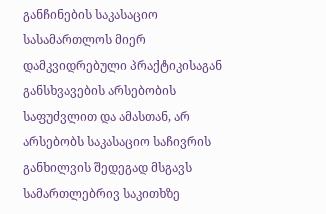განჩინების საკასაციო სასამართლოს მიერ დამკვიდრებული პრაქტიკისაგან განსხვავების არსებობის საფუძვლით და ამასთან, არ არსებობს საკასაციო საჩივრის განხილვის შედეგად მსგავს სამართლებრივ საკითხზე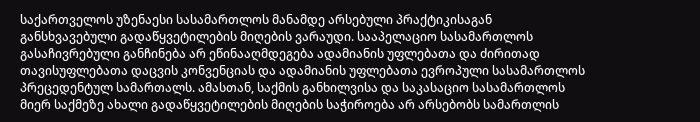საქართველოს უზენაესი სასამართლოს მანამდე არსებული პრაქტიკისაგან განსხვავებული გადაწყვეტილების მიღების ვარაუდი. სააპელაციო სასამართლოს გასაჩივრებული განჩინება არ ეწინააღმდეგება ადამიანის უფლებათა და ძირითად თავისუფლებათა დაცვის კონვენციას და ადამიანის უფლებათა ევროპული სასამართლოს პრეცედენტულ სამართალს. ამასთან, საქმის განხილვისა და საკასაციო სასამართლოს მიერ საქმეზე ახალი გადაწყვეტილების მიღების საჭიროება არ არსებობს სამართლის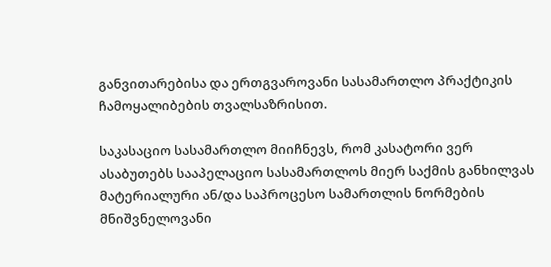განვითარებისა და ერთგვაროვანი სასამართლო პრაქტიკის ჩამოყალიბების თვალსაზრისით.

საკასაციო სასამართლო მიიჩნევს, რომ კასატორი ვერ ასაბუთებს სააპელაციო სასამართლოს მიერ საქმის განხილვას მატერიალური ან/და საპროცესო სამართლის ნორმების მნიშვნელოვანი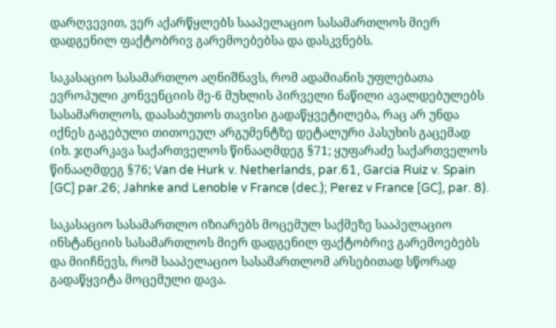დარღვევით, ვერ აქარწყლებს სააპელაციო სასამართლოს მიერ დადგენილ ფაქტობრივ გარემოებებსა და დასკვნებს.

საკასაციო სასამართლო აღნიშნავს, რომ ადამიანის უფლებათა ევროპული კონვენციის მე-6 მუხლის პირველი ნაწილი ავალდებულებს სასამართლოს, დაასაბუთოს თავისი გადაწყვეტილება, რაც არ უნდა იქნეს გაგებული თითოეულ არგუმენტზე დეტალური პასუხის გაცემად (იხ. ჯღარკავა საქართველოს წინააღმდეგ §71; ყუფარაძე საქართველოს წინააღმდეგ §76; Van de Hurk v. Netherlands, par.61, Garcia Ruiz v. Spain [GC] par.26; Jahnke and Lenoble v France (dec.); Perez v France [GC], par. 8).

საკასაციო სასამართლო იზიარებს მოცემულ საქმეზე სააპელაციო ინსტანციის სასამართლოს მიერ დადგენილ ფაქტობრივ გარემოებებს და მიიჩნევს, რომ სააპელაციო სასამართლომ არსებითად სწორად გადაწყვიტა მოცემული დავა.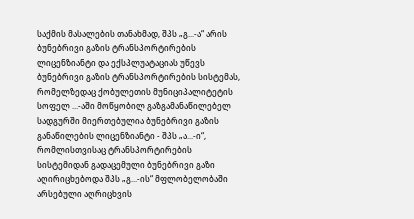საქმის მასალების თანახმად, შპს „გ...-ა“ არის ბუნებრივი გაზის ტრანსპორტირების ლიცენზიანტი და ექსპლუატაციას უწევს ბუნებრივი გაზის ტრანსპორტირების სისტემას, რომელზედაც ქობულეთის მუნიციპალიტეტის სოფელ ...-აში მოწყობილ გაზგამანაწილებელ სადგურში მიერთებულია ბუნებრივი გაზის განაწილების ლიცენზიანტი - შპს „ა...-ი“, რომლისთვისაც ტრანსპორტირების სისტემიდან გადაცემული ბუნებრივი გაზი აღირიცხებოდა შპს „გ...-ის“ მფლობელობაში არსებული აღრიცხვის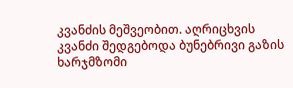კვანძის მეშვეობით. აღრიცხვის კვანძი შედგებოდა ბუნებრივი გაზის ხარჯმზომი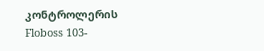კონტროლერის Floboss 103-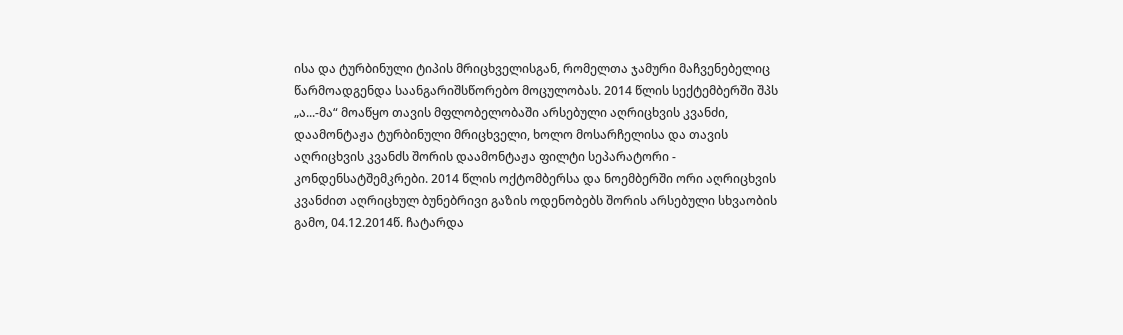ისა და ტურბინული ტიპის მრიცხველისგან, რომელთა ჯამური მაჩვენებელიც წარმოადგენდა საანგარიშსწორებო მოცულობას. 2014 წლის სექტემბერში შპს „ა...-მა“ მოაწყო თავის მფლობელობაში არსებული აღრიცხვის კვანძი, დაამონტაჟა ტურბინული მრიცხველი, ხოლო მოსარჩელისა და თავის აღრიცხვის კვანძს შორის დაამონტაჟა ფილტი სეპარატორი - კონდენსატშემკრები. 2014 წლის ოქტომბერსა და ნოემბერში ორი აღრიცხვის კვანძით აღრიცხულ ბუნებრივი გაზის ოდენობებს შორის არსებული სხვაობის გამო, 04.12.2014წ. ჩატარდა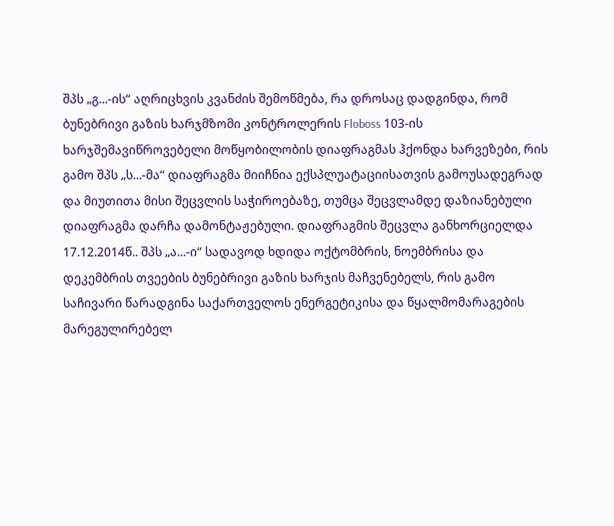შპს „გ...-ის“ აღრიცხვის კვანძის შემოწმება, რა დროსაც დადგინდა, რომ ბუნებრივი გაზის ხარჯმზომი კონტროლერის Floboss 103-ის ხარჯშემავიწროვებელი მოწყობილობის დიაფრაგმას ჰქონდა ხარვეზები, რის გამო შპს „ს...-მა“ დიაფრაგმა მიიჩნია ექსპლუატაციისათვის გამოუსადეგრად და მიუთითა მისი შეცვლის საჭიროებაზე, თუმცა შეცვლამდე დაზიანებული დიაფრაგმა დარჩა დამონტაჟებული. დიაფრაგმის შეცვლა განხორციელდა 17.12.2014წ.. შპს „ა...-ი“ სადავოდ ხდიდა ოქტომბრის, ნოემბრისა და დეკემბრის თვეების ბუნებრივი გაზის ხარჯის მაჩვენებელს, რის გამო საჩივარი წარადგინა საქართველოს ენერგეტიკისა და წყალმომარაგების მარეგულირებელ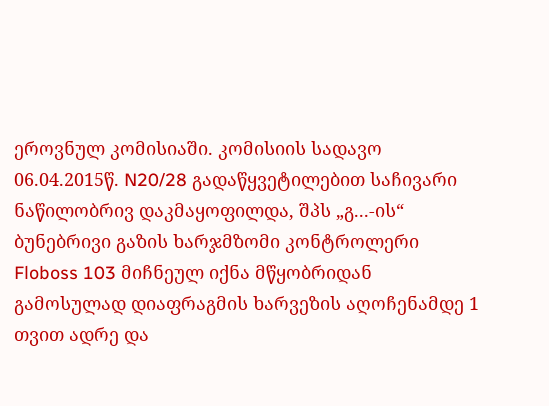ეროვნულ კომისიაში. კომისიის სადავო 06.04.2015წ. N20/28 გადაწყვეტილებით საჩივარი ნაწილობრივ დაკმაყოფილდა, შპს „გ...-ის“ ბუნებრივი გაზის ხარჯმზომი კონტროლერი Floboss 103 მიჩნეულ იქნა მწყობრიდან გამოსულად დიაფრაგმის ხარვეზის აღოჩენამდე 1 თვით ადრე და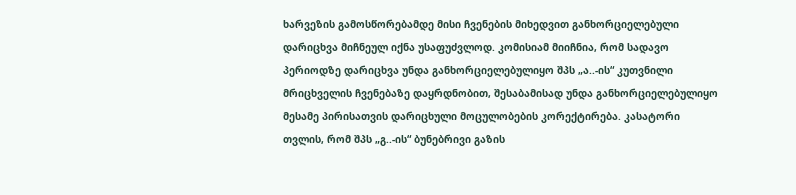ხარვეზის გამოსწორებამდე მისი ჩვენების მიხედვით განხორციელებული დარიცხვა მიჩნეულ იქნა უსაფუძვლოდ. კომისიამ მიიჩნია, რომ სადავო პერიოდზე დარიცხვა უნდა განხორციელებულიყო შპს „ა..-ის“ კუთვნილი მრიცხველის ჩვენებაზე დაყრდნობით, შესაბამისად უნდა განხორციელებულიყო მესამე პირისათვის დარიცხული მოცულობების კორექტირება. კასატორი თვლის, რომ შპს „გ..-ის“ ბუნებრივი გაზის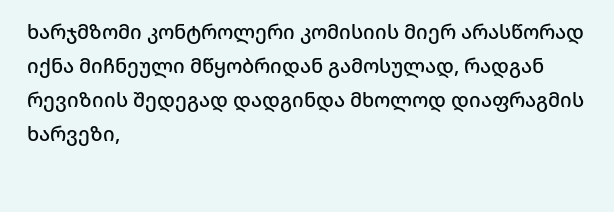ხარჯმზომი კონტროლერი კომისიის მიერ არასწორად იქნა მიჩნეული მწყობრიდან გამოსულად, რადგან რევიზიის შედეგად დადგინდა მხოლოდ დიაფრაგმის ხარვეზი,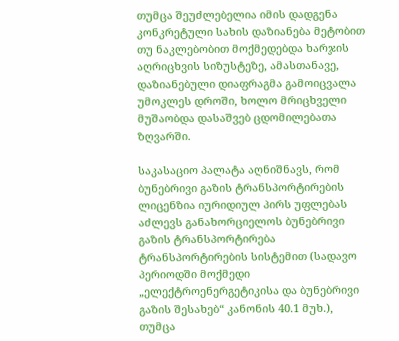თუმცა შეუძლებელია იმის დადგენა კონკრეტული სახის დაზიანება მეტობით თუ ნაკლებობით მოქმედებდა ხარჯის აღრიცხვის სიზუსტეზე, ამასთანავე, დაზიანებული დიაფრაგმა გამოიცვალა უმოკლეს დროში, ხოლო მრიცხველი მუშაობდა დასაშვებ ცდომილებათა ზღვარში.

საკასაციო პალატა აღნიშნავს, რომ ბუნებრივი გაზის ტრანსპორტირების ლიცენზია იურიდიულ პირს უფლებას აძლევს განახორციელოს ბუნებრივი გაზის ტრანსპორტირება ტრანსპორტირების სისტემით (სადავო პერიოდში მოქმედი „ელექტროენერგეტიკისა და ბუნებრივი გაზის შესახებ“ კანონის 40.1 მუხ.), თუმცა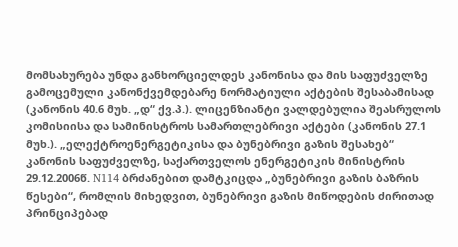მომსახურება უნდა განხორციელდეს კანონისა და მის საფუძველზე გამოცემული კანონქვემდებარე ნორმატიული აქტების შესაბამისად (კანონის 40.6 მუხ. „დ“ ქვ.პ.). ლიცენზიანტი ვალდებულია შეასრულოს კომისიისა და სამინისტროს სამართლებრივი აქტები (კანონის 27.1 მუხ.). „ელექტროენერგეტიკისა და ბუნებრივი გაზის შესახებ“ კანონის საფუძველზე, საქართველოს ენერგეტიკის მინისტრის 29.12.2006წ. N114 ბრძანებით დამტკიცდა „ბუნებრივი გაზის ბაზრის წესები“, რომლის მიხედვით, ბუნებრივი გაზის მიწოდების ძირითად პრინციპებად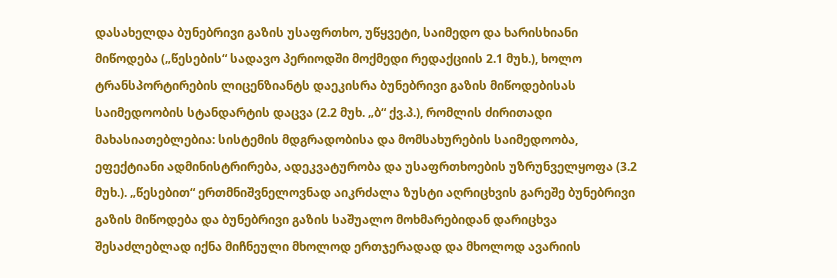დასახელდა ბუნებრივი გაზის უსაფრთხო, უწყვეტი, საიმედო და ხარისხიანი მიწოდება („წესების“ სადავო პერიოდში მოქმედი რედაქციის 2.1 მუხ.), ხოლო ტრანსპორტირების ლიცენზიანტს დაეკისრა ბუნებრივი გაზის მიწოდებისას საიმედოობის სტანდარტის დაცვა (2.2 მუხ. „ბ“ ქვ.პ.), რომლის ძირითადი მახასიათებლებია: სისტემის მდგრადობისა და მომსახურების საიმედოობა, ეფექტიანი ადმინისტრირება, ადეკვატურობა და უსაფრთხოების უზრუნველყოფა (3.2 მუხ.). „წესებით“ ერთმნიშვნელოვნად აიკრძალა ზუსტი აღრიცხვის გარეშე ბუნებრივი გაზის მიწოდება და ბუნებრივი გაზის საშუალო მოხმარებიდან დარიცხვა შესაძლებლად იქნა მიჩნეული მხოლოდ ერთჯერადად და მხოლოდ ავარიის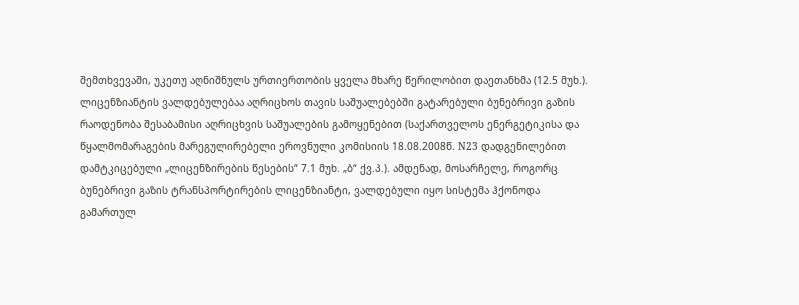შემთხვევაში, უკეთუ აღნიშნულს ურთიერთობის ყველა მხარე წერილობით დაეთანხმა (12.5 მუხ.). ლიცენზიანტის ვალდებულებაა აღრიცხოს თავის საშუალებებში გატარებული ბუნებრივი გაზის რაოდენობა შესაბამისი აღრიცხვის საშუალების გამოყენებით (საქართველოს ენერგეტიკისა და წყალმომარაგების მარეგულირებელი ეროვნული კომისიის 18.08.2008წ. N23 დადგენილებით დამტკიცებული „ლიცენზირების წესების“ 7.1 მუხ. „ბ“ ქვ.პ.). ამდენად, მოსარჩელე, როგორც ბუნებრივი გაზის ტრანსპორტირების ლიცენზიანტი, ვალდებული იყო სისტემა ჰქონოდა გამართულ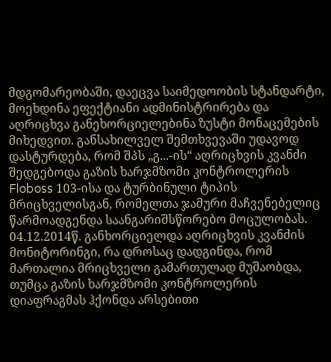მდგომარეობაში, დაეცვა საიმედოობის სტანდარტი, მოეხდინა ეფექტიანი ადმინისტრირება და აღრიცხვა განეხორციელებინა ზუსტი მონაცემების მიხედვით. განსახილველ შემთხვევაში უდავოდ დასტურდება, რომ შპს „გ...-ის“ აღრიცხვის კვანძი შედგებოდა გაზის ხარჯმზომი კონტროლერის Floboss 103-ისა და ტურბინული ტიპის მრიცხველისგან, რომელთა ჯამური მაჩვენებელიც წარმოადგენდა საანგარიშსწორებო მოცულობას. 04.12.2014წ. განხორციელდა აღრიცხვის კვანძის მონიტორინგი, რა დროსაც დადგინდა, რომ მართალია მრიცხველი გამართულად მუშაობდა, თუმცა გაზის ხარჯმზომი კონტროლერის დიაფრაგმას ჰქონდა არსებითი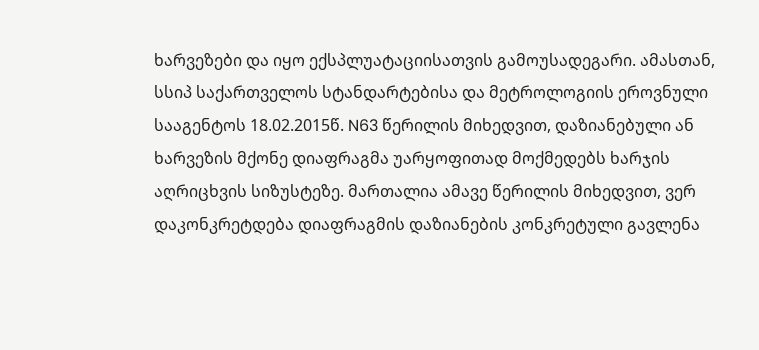ხარვეზები და იყო ექსპლუატაციისათვის გამოუსადეგარი. ამასთან, სსიპ საქართველოს სტანდარტებისა და მეტროლოგიის ეროვნული სააგენტოს 18.02.2015წ. N63 წერილის მიხედვით, დაზიანებული ან ხარვეზის მქონე დიაფრაგმა უარყოფითად მოქმედებს ხარჯის აღრიცხვის სიზუსტეზე. მართალია ამავე წერილის მიხედვით, ვერ დაკონკრეტდება დიაფრაგმის დაზიანების კონკრეტული გავლენა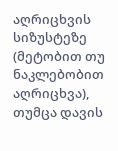აღრიცხვის სიზუსტეზე (მეტობით თუ ნაკლებობით აღრიცხვა), თუმცა დავის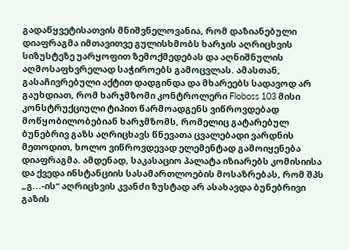გადაწყვეტისათვის მნიშვნელოვანია, რომ დაზიანებული დიაფრაგმა იმთავითვე გულისხმობს ხარჯის აღრიცხვის სიზუსტეზე უარყოფით ზემოქმედებას და აღნიშნულის აღმოსაფხვრელად საჭიროებს გამოცვლას. ამასთან, გასაჩივრებული აქტით დადგინდა და მხარეებს სადავოდ არ გაუხდიათ, რომ ხარჯმზომი კონტროლერი Floboss 103 მისი კონსტრუქციული ტიპით წარმოადგენს ვიწროვდებად მოწყობილობებიან ხარჯმზომს, რომელიც გატარებულ ბუნებრივ გაზს აღრიცხავს წნევათა ცვალებადი ვარდნის მეთოდით, ხოლო ვიწროვდევად ელემენტად გამოიყენება დიაფრაგმა. ამდენად, საკასაციო პალატა იზიარებს კომისიისა და ქვედა ინსტანციის სასამართლოების მოსაზრებას, რომ შპს „გ...-ის“ აღრიცხვის კვანძი ზუსტად არ ასახავდა ბუნებრივი გაზის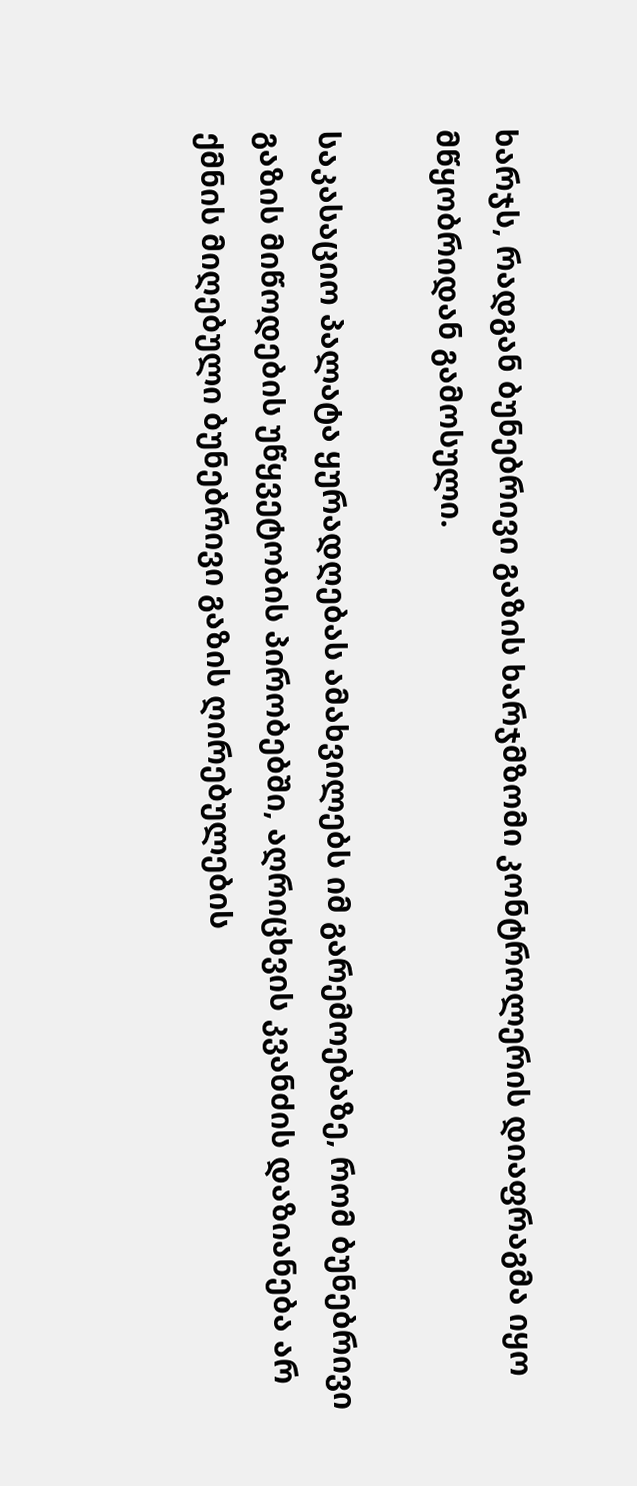ხარჯს, რადგან ბუნებრივი გაზის ხარჯმზომი კონტროლერის დიაფრაგმა იყო მწყობრიდან გამოსული.

საკასაციო პალატა ყურადღებას ამახვილებს იმ გარემოებაზე, რომ ბუნებრივი გაზის მიწოდების უწყვეტობის პირობებში, აღრიცხვის კვანძის დაზიანება არ ქმნის მიღებული ბუნებრივი გაზის ღირებულების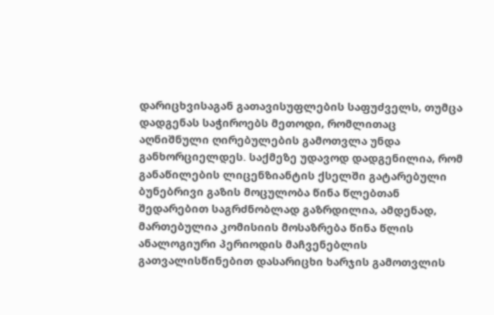დარიცხვისაგან გათავისუფლების საფუძველს, თუმცა დადგენას საჭიროებს მეთოდი, რომლითაც აღნიშნული ღირებულების გამოთვლა უნდა განხორციელდეს. საქმეზე უდავოდ დადგენილია, რომ განაწილების ლიცენზიანტის ქსელში გატარებული ბუნებრივი გაზის მოცულობა წინა წლებთან შედარებით საგრძნობლად გაზრდილია, ამდენად, მართებულია კომისიის მოსაზრება წინა წლის ანალოგიური პერიოდის მაჩვენებლის გათვალისწინებით დასარიცხი ხარჯის გამოთვლის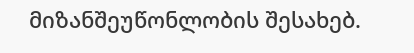მიზანშეუწონლობის შესახებ.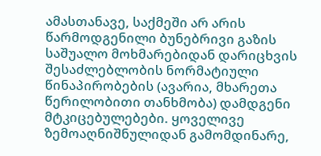ამასთანავე, საქმეში არ არის წარმოდგენილი ბუნებრივი გაზის საშუალო მოხმარებიდან დარიცხვის შესაძლებლობის ნორმატიული წინაპირობების (ავარია, მხარეთა წერილობითი თანხმობა) დამდგენი მტკიცებულებები. ყოველივე ზემოაღნიშნულიდან გამომდინარე,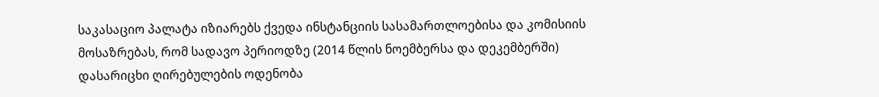საკასაციო პალატა იზიარებს ქვედა ინსტანციის სასამართლოებისა და კომისიის მოსაზრებას, რომ სადავო პერიოდზე (2014 წლის ნოემბერსა და დეკემბერში) დასარიცხი ღირებულების ოდენობა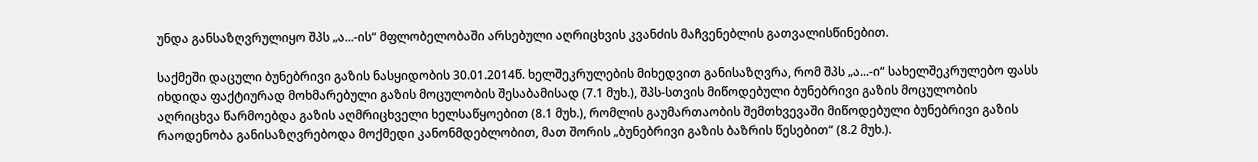უნდა განსაზღვრულიყო შპს „ა...-ის“ მფლობელობაში არსებული აღრიცხვის კვანძის მაჩვენებლის გათვალისწინებით.

საქმეში დაცული ბუნებრივი გაზის ნასყიდობის 30.01.2014წ. ხელშეკრულების მიხედვით განისაზღვრა, რომ შპს „ა...-ი“ სახელშეკრულებო ფასს იხდიდა ფაქტიურად მოხმარებული გაზის მოცულობის შესაბამისად (7.1 მუხ.), შპს-სთვის მიწოდებული ბუნებრივი გაზის მოცულობის აღრიცხვა წარმოებდა გაზის აღმრიცხველი ხელსაწყოებით (8.1 მუხ.), რომლის გაუმართაობის შემთხვევაში მიწოდებული ბუნებრივი გაზის რაოდენობა განისაზღვრებოდა მოქმედი კანონმდებლობით, მათ შორის „ბუნებრივი გაზის ბაზრის წესებით“ (8.2 მუხ.).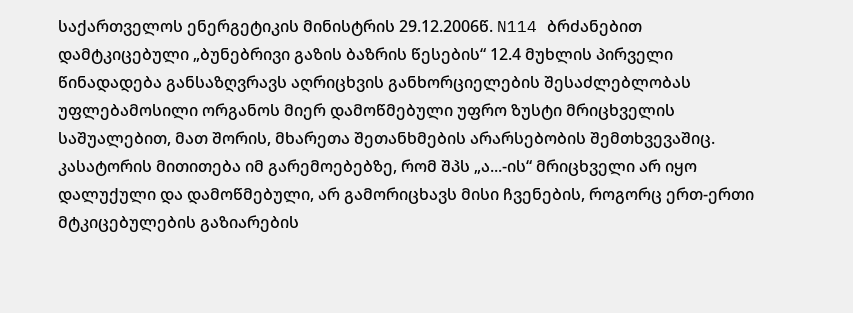საქართველოს ენერგეტიკის მინისტრის 29.12.2006წ. N114 ბრძანებით დამტკიცებული „ბუნებრივი გაზის ბაზრის წესების“ 12.4 მუხლის პირველი წინადადება განსაზღვრავს აღრიცხვის განხორციელების შესაძლებლობას უფლებამოსილი ორგანოს მიერ დამოწმებული უფრო ზუსტი მრიცხველის საშუალებით, მათ შორის, მხარეთა შეთანხმების არარსებობის შემთხვევაშიც. კასატორის მითითება იმ გარემოებებზე, რომ შპს „ა...-ის“ მრიცხველი არ იყო დალუქული და დამოწმებული, არ გამორიცხავს მისი ჩვენების, როგორც ერთ-ერთი მტკიცებულების გაზიარების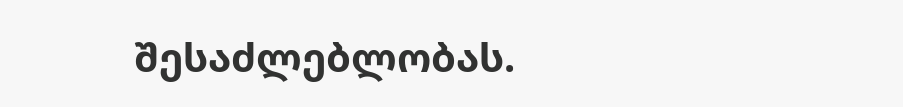შესაძლებლობას.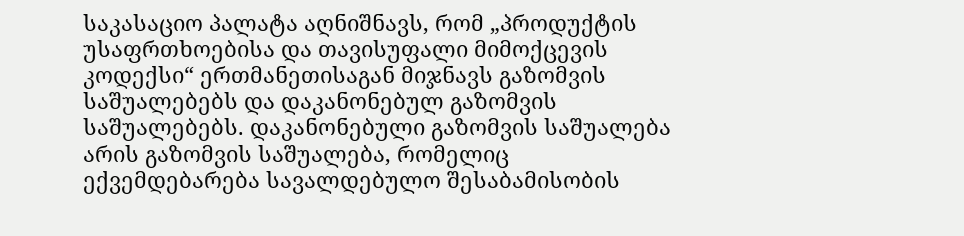საკასაციო პალატა აღნიშნავს, რომ „პროდუქტის უსაფრთხოებისა და თავისუფალი მიმოქცევის კოდექსი“ ერთმანეთისაგან მიჯნავს გაზომვის საშუალებებს და დაკანონებულ გაზომვის საშუალებებს. დაკანონებული გაზომვის საშუალება არის გაზომვის საშუალება, რომელიც ექვემდებარება სავალდებულო შესაბამისობის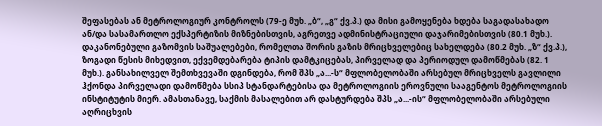შეფასებას ან მეტროლოგიურ კონტროლს (79-ე მუხ. „ბ“, „გ“ ქვ.პ.) და მისი გამოყენება ხდება საგადასახადო ან/და სასამართლო ექსპერტიზის მიზნებისთვის, აგრეთვე ადმინისტრაციული დაჯარიმებისთვის (80.1 მუხ.). დაკანონებული გაზომვის საშუალებები, რომელთა შორის გაზის მრიცხველებიც სახელდება (80.2 მუხ. „ზ“ ქვ.პ.), ზოგადი წესის მიხედვით, ექვემდებარება ტიპის დამტკიცებას, პირველად და პერიოდულ დამოწმებას (82. 1 მუხ.). განსახილველ შემთხვევაში დგინდება, რომ შპს „ა...-ს“ მფლობელობაში არსებულ მრიცხველს გავლილი ჰქონდა პირველადი დამოწმება სსიპ სტანდარტებისა და მეტროლოგიის ეროვნული სააგენტოს მეტროლოგიის ინსტიტუტის მიერ. ამასთანავე, საქმის მასალებით არ დასტურდება შპს „ა...-ის“ მფლობელობაში არსებული აღრიცხვის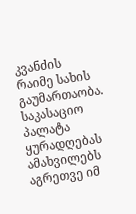კვანძის რაიმე სახის გაუმართაობა. საკასაციო პალატა ყურადღებას ამახვილებს აგრეთვე იმ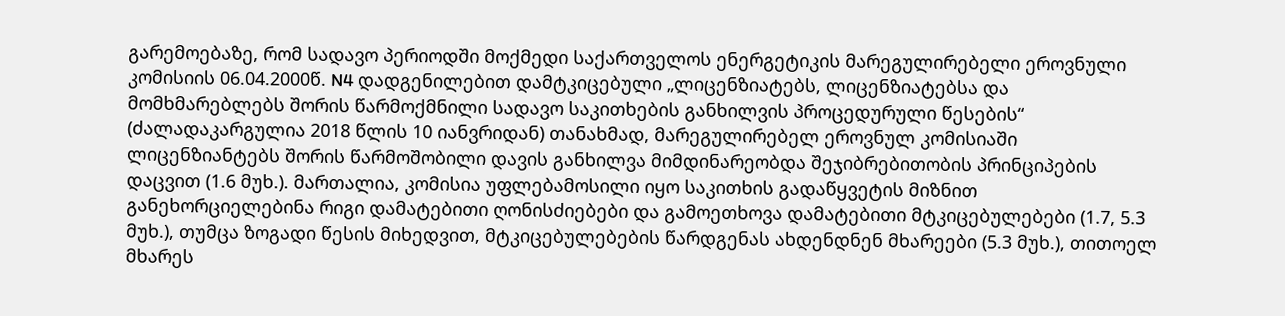გარემოებაზე, რომ სადავო პერიოდში მოქმედი საქართველოს ენერგეტიკის მარეგულირებელი ეროვნული კომისიის 06.04.2000წ. N4 დადგენილებით დამტკიცებული „ლიცენზიატებს, ლიცენზიატებსა და მომხმარებლებს შორის წარმოქმნილი სადავო საკითხების განხილვის პროცედურული წესების“ (ძალადაკარგულია 2018 წლის 10 იანვრიდან) თანახმად, მარეგულირებელ ეროვნულ კომისიაში ლიცენზიანტებს შორის წარმოშობილი დავის განხილვა მიმდინარეობდა შეჯიბრებითობის პრინციპების დაცვით (1.6 მუხ.). მართალია, კომისია უფლებამოსილი იყო საკითხის გადაწყვეტის მიზნით განეხორციელებინა რიგი დამატებითი ღონისძიებები და გამოეთხოვა დამატებითი მტკიცებულებები (1.7, 5.3 მუხ.), თუმცა ზოგადი წესის მიხედვით, მტკიცებულებების წარდგენას ახდენდნენ მხარეები (5.3 მუხ.), თითოელ მხარეს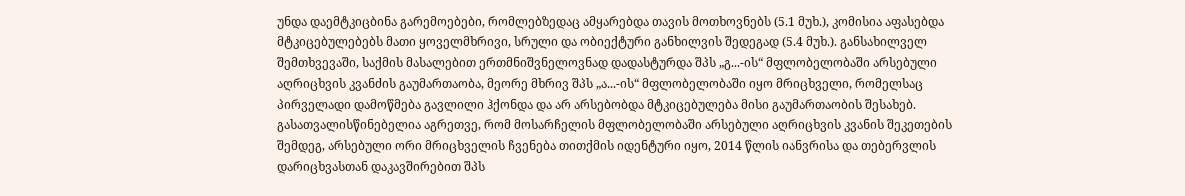უნდა დაემტკიცბინა გარემოებები, რომლებზედაც ამყარებდა თავის მოთხოვნებს (5.1 მუხ.), კომისია აფასებდა მტკიცებულებებს მათი ყოველმხრივი, სრული და ობიექტური განხილვის შედეგად (5.4 მუხ.). განსახილველ შემთხვევაში, საქმის მასალებით ერთმნიშვნელოვნად დადასტურდა შპს „გ...-ის“ მფლობელობაში არსებული აღრიცხვის კვანძის გაუმართაობა, მეორე მხრივ შპს „ა...-ის“ მფლობელობაში იყო მრიცხველი, რომელსაც პირველადი დამოწმება გავლილი ჰქონდა და არ არსებობდა მტკიცებულება მისი გაუმართაობის შესახებ. გასათვალისწინებელია აგრეთვე, რომ მოსარჩელის მფლობელობაში არსებული აღრიცხვის კვანის შეკეთების შემდეგ, არსებული ორი მრიცხველის ჩვენება თითქმის იდენტური იყო, 2014 წლის იანვრისა და თებერვლის დარიცხვასთან დაკავშირებით შპს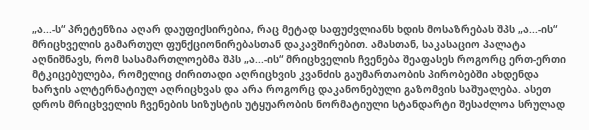„ა...-ს“ პრეტენზია აღარ დაუფიქსირებია, რაც მეტად საფუძვლიანს ხდის მოსაზრებას შპს „ა...-ის“ მრიცხველის გამართულ ფუნქციონირებასთან დაკავშირებით. ამასთან, საკასაციო პალატა აღნიშნავს, რომ სასამართლოებმა შპს „ა...-ის“ მრიცხველის ჩვენება შეაფასეს როგორც ერთ-ერთი მტკიცებულება, რომელიც ძირითადი აღრიცხვის კვანძის გაუმართაობის პირობებში ახდენდა ხარჯის ალტერნატიულ აღრიცხვას და არა როგორც დაკანონებული გაზომვის საშუალება. ასეთ დროს მრიცხველის ჩვენების სიზუსტის უტყუარობის ნორმატიული სტანდარტი შესაძლოა სრულად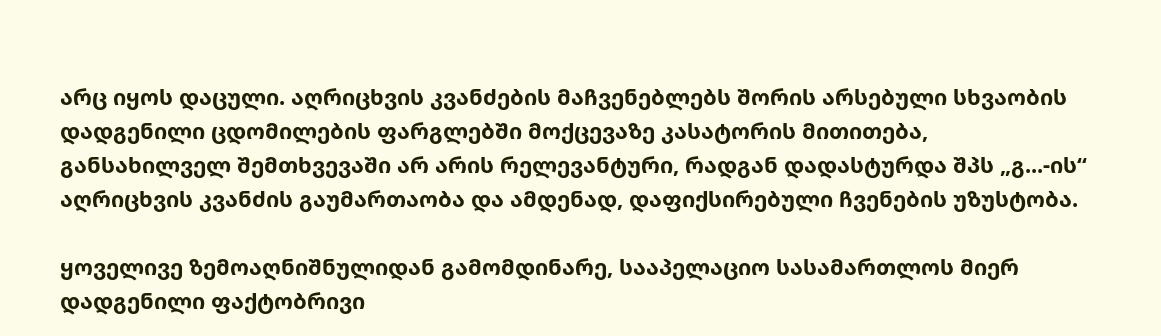არც იყოს დაცული. აღრიცხვის კვანძების მაჩვენებლებს შორის არსებული სხვაობის დადგენილი ცდომილების ფარგლებში მოქცევაზე კასატორის მითითება, განსახილველ შემთხვევაში არ არის რელევანტური, რადგან დადასტურდა შპს „გ...-ის“ აღრიცხვის კვანძის გაუმართაობა და ამდენად, დაფიქსირებული ჩვენების უზუსტობა.

ყოველივე ზემოაღნიშნულიდან გამომდინარე, სააპელაციო სასამართლოს მიერ დადგენილი ფაქტობრივი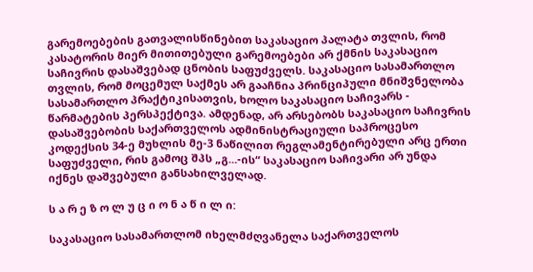გარემოებების გათვალისწინებით საკასაციო პალატა თვლის, რომ კასატორის მიერ მითითებული გარემოებები არ ქმნის საკასაციო საჩივრის დასაშვებად ცნობის საფუძველს. საკასაციო სასამართლო თვლის, რომ მოცემულ საქმეს არ გააჩნია პრინციპული მნიშვნელობა სასამართლო პრაქტიკისათვის, ხოლო საკასაციო საჩივარს - წარმატების პერსპექტივა. ამდენად, არ არსებობს საკასაციო საჩივრის დასაშვებობის საქართველოს ადმინისტრაციული საპროცესო კოდექსის 34-ე მუხლის მე-3 ნაწილით რეგლამენტირებული არც ერთი საფუძველი, რის გამოც შპს „გ...-ის“ საკასაციო საჩივარი არ უნდა იქნეს დაშვებული განსახილველად.

ს ა რ ე ზ ო ლ უ ც ი ო ნ ა წ ი ლ ი:

საკასაციო სასამართლომ იხელმძღვანელა საქართველოს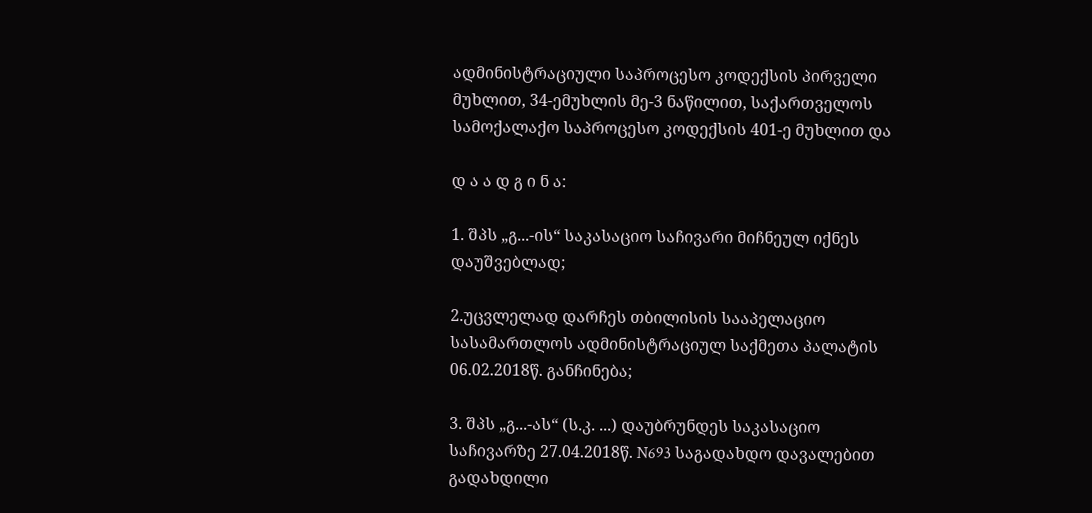ადმინისტრაციული საპროცესო კოდექსის პირველი მუხლით, 34-ემუხლის მე-3 ნაწილით, საქართველოს სამოქალაქო საპროცესო კოდექსის 401-ე მუხლით და

დ ა ა დ გ ი ნ ა:

1. შპს „გ...-ის“ საკასაციო საჩივარი მიჩნეულ იქნეს დაუშვებლად;

2.უცვლელად დარჩეს თბილისის სააპელაციო სასამართლოს ადმინისტრაციულ საქმეთა პალატის 06.02.2018წ. განჩინება;

3. შპს „გ...-ას“ (ს.კ. ...) დაუბრუნდეს საკასაციო საჩივარზე 27.04.2018წ. N693 საგადახდო დავალებით გადახდილი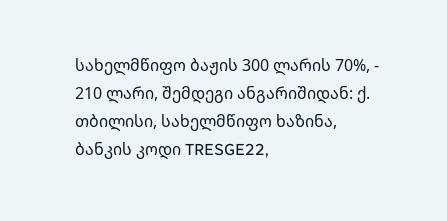სახელმწიფო ბაჟის 300 ლარის 70%, - 210 ლარი, შემდეგი ანგარიშიდან: ქ. თბილისი, სახელმწიფო ხაზინა, ბანკის კოდი TRESGE22,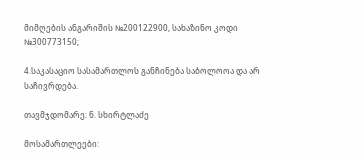მიმღების ანგარიშის №200122900, სახაზინო კოდი №300773150;

4.საკასაციო სასამართლოს განჩინება საბოლოოა და არ საჩივრდება.

თავმჯდომარე: ნ. სხირტლაძე

მოსამართლეები: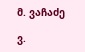მ. ვაჩაძე

ვ.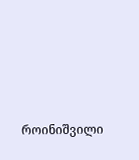როინიშვილი